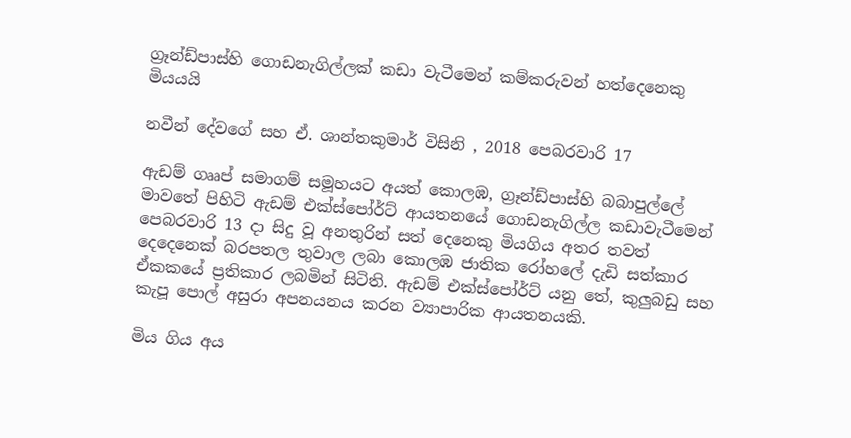ග්‍රෑන්ඩ්පාස්හි ගොඩනැගිල්ලක් කඩා වැටීමෙන් කම්කරුවන් හත්දෙනෙකු මියයයි

නවීන් දේවගේ සහ ඒ. ශාන්තකුමාර් විසිනි , 2018 පෙබරවාරි 17

ඇඩම් ගෲප් සමාගම් සමූහයට අයත් කොලඹ, ග්‍රෑන්ඩ්පාස්හි බබාපුල්ලේ මාවතේ පිහිටි ඇඩම් එක්ස්පෝර්ට් ආයතනයේ ගොඩනැගිල්ල කඩාවැටීමෙන් පෙබරවාරි 13 දා සිදු වූ අනතුරින් සත් දෙනෙකු මියගිය අතර තවත් දෙදෙනෙක් බරපතල තුවාල ලබා කොලඹ ජාතික රෝහලේ දැඩි සත්කාර ඒකකයේ ප්‍රතිකාර ලබමින් සිටිති. ඇඩම් එක්ස්පෝර්ට් යනු තේ, කුලුබඩු සහ කැපූ පොල් අසුරා අපනයනය කරන ව්‍යාපාරික ආයතනයකි.

මිය ගිය අය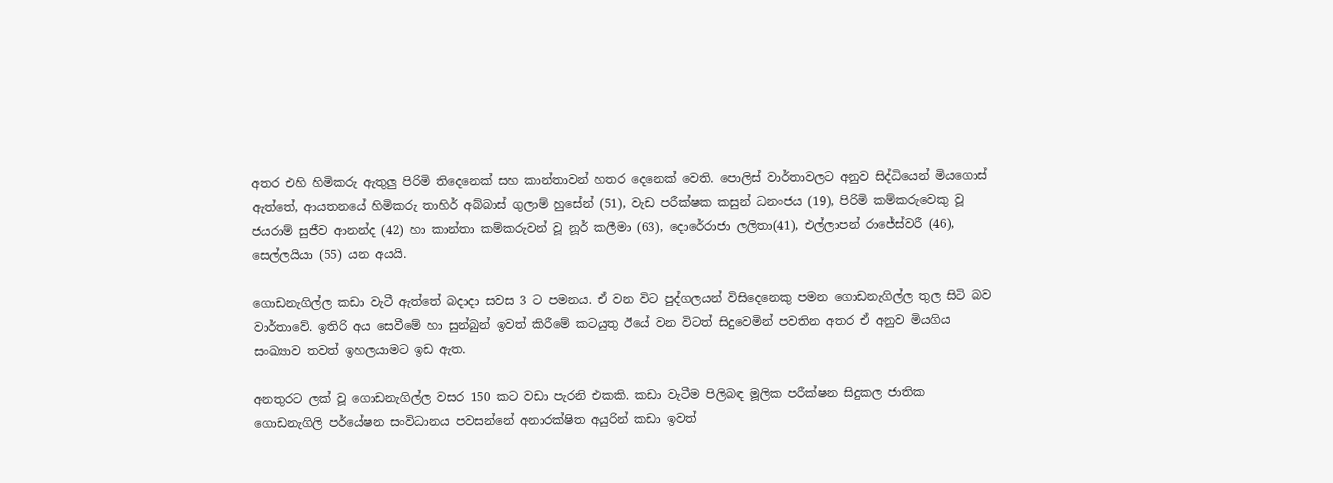අතර එහි හිමිකරු ඇතුලු පිරිමි තිදෙනෙක් සහ කාන්තාවන් හතර දෙනෙක් වෙති. පොලිස් වාර්තාවලට අනුව සිද්ධියෙන් මියගොස් ඇත්තේ, ආයතනයේ හිමිකරු තාහිර් අබ්බාස් ගුලාම් හුසේන් (51), වැඩ පරීක්ෂක කසුන් ධනංජය (19), පිරිමි කම්කරුවෙකු වූ ජයරාම් සුජීව ආනන්ද (42) හා කාන්තා කම්කරුවන් වූ නූර් කලීමා (63), දොරේරාජා ලලිතා(41), එල්ලාපන් රාජේස්වරී (46), සෙල්ලයියා (55) යන අයයි.

ගොඩනැගිල්ල කඩා වැටී ඇත්තේ බදාදා සවස 3 ට පමනය. ඒ වන විට පුද්ගලයන් විසිදෙනෙකු පමන ගොඩනැගිල්ල තුල සිටි බව වාර්තාවේ. ඉතිරි අය සෙවීමේ හා සුන්බුන් ඉවත් කිරීමේ කටයුතු ඊයේ වන විටත් සිදුවෙමින් පවතින අතර ඒ අනුව මියගිය සංඛ්‍යාව තවත් ඉහලයාමට ඉඩ ඇත.

අනතුරට ලක් වූ ගොඩනැගිල්ල වසර 150 කට වඩා පැරනි එකකි. කඩා වැටීම පිලිබඳ මූලික පරීක්ෂන සිදුකල ජාතික ගොඩනැගිලි පර්යේෂන සංවිධානය පවසන්නේ අනාරක්ෂිත අයුරින් කඩා ඉවත්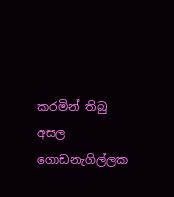කරමින් තිබු අසල ගොඩනැගිල්ලක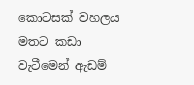කොටසක් වහලය මතට කඩා වැටීමෙන් ඇඩම්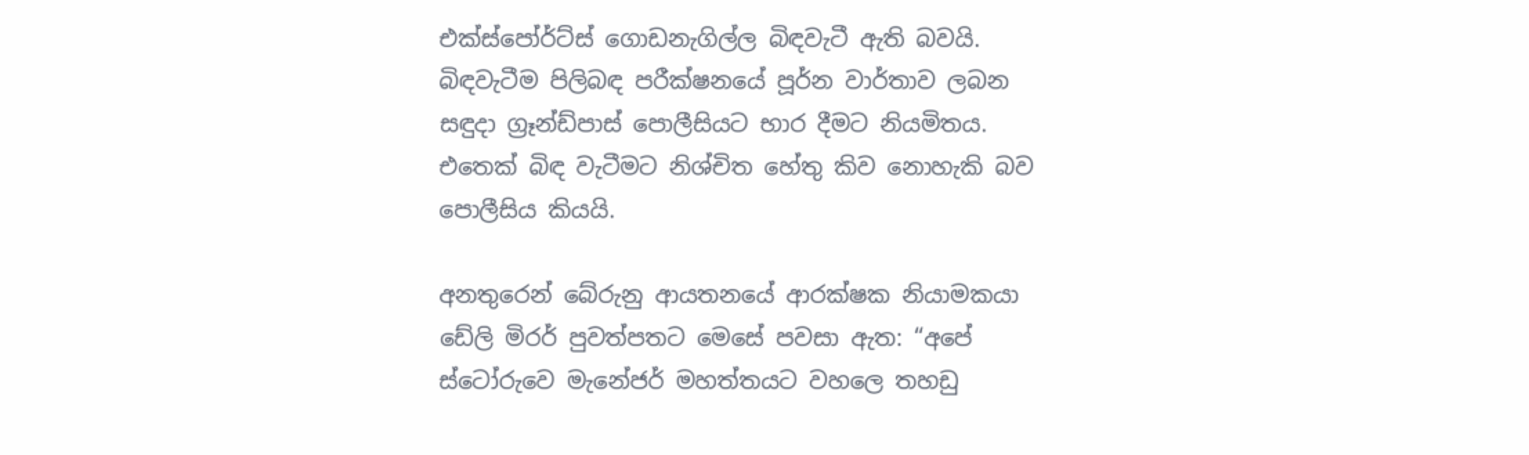එක්ස්පෝර්ට්ස් ගොඩනැගිල්ල බිඳවැටී ඇති බවයි. බිඳවැටීම පිලිබඳ පරීක්ෂනයේ පූර්න වාර්තාව ලබන සඳුදා ග්‍රෑන්ඩ්පාස් පොලීසියට භාර දීමට නියමිතය. එතෙක් බිඳ වැටීමට නිශ්චිත හේතු කිව නොහැකි බව පොලීසිය කියයි.

අනතුරෙන් බේරුනු ආයතනයේ ආරක්ෂක නියාමකයා ඩේලි මිරර් පුවත්පතට මෙසේ පවසා ඇත: “අපේ ස්ටෝරුවෙ මැනේජර් මහත්තයට වහලෙ තහඩු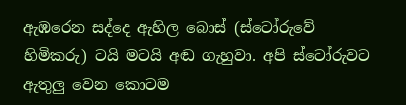ඇඹරෙන සද්දෙ ඇහිල බොස් (ස්ටෝරුවේ හිමිකරු) ටයි මටයි අඬ ගැහුවා. අපි ස්ටෝරුවට ඇතුලු වෙන කොටම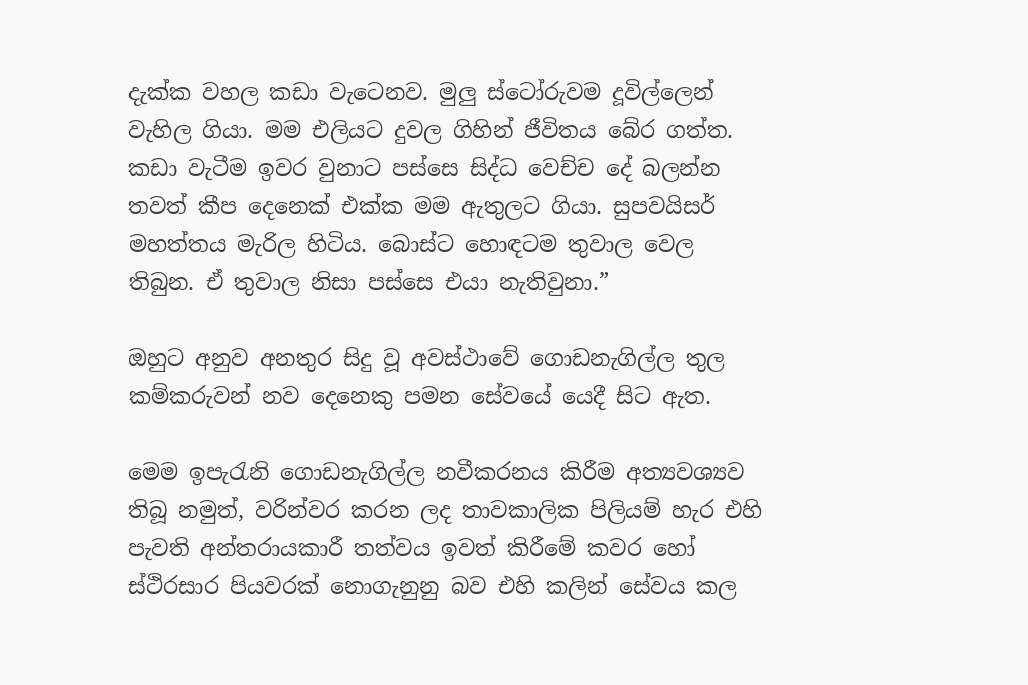දැක්ක වහල කඩා වැටෙනව. මුලු ස්ටෝරුවම දූවිල්ලෙන් වැහිල ගියා. මම එලියට දුවල ගිහින් ජීවිතය බේර ගත්ත. කඩා වැටීම ඉවර වුනාට පස්සෙ සිද්ධ වෙච්ච දේ බලන්න තවත් කීප දෙනෙක් එක්ක මම ඇතුලට ගියා. සුපවයිසර් මහත්තය මැරිල හිටිය. බොස්ට හොඳටම තුවාල වෙල තිබුන. ඒ තුවාල නිසා පස්සෙ එයා නැතිවුනා.”

ඔහුට අනුව අනතුර සිදු වූ අවස්ථාවේ ගොඩනැගිල්ල තුල කම්කරුවන් නව දෙනෙකු පමන සේවයේ යෙදී සිට ඇත.

මෙම ඉපැරැනි ගොඩනැගිල්ල නවීකරනය කිරීම අත්‍යවශ්‍යව තිබූ නමුත්, වරින්වර කරන ලද තාවකාලික පිලියම් හැර එහි පැවති අන්තරායකාරී තත්වය ඉවත් කිරීමේ කවර හෝ ස්ථිරසාර පියවරක් නොගැනුනු බව එහි කලින් සේවය කල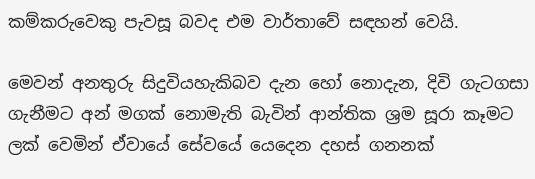කම්කරුවෙකු පැවසූ බවද එම වාර්තාවේ සඳහන් වෙයි.

මෙවන් අනතුරු සිදුවියහැකිබව දැන හෝ නොදැන, දිවි ගැටගසා ගැනීමට අන් මගක් නොමැති බැවින් ආන්තික ශ්‍රම සූරා කෑමට ලක් වෙමින් ඒවායේ සේවයේ යෙදෙන දහස් ගනනක්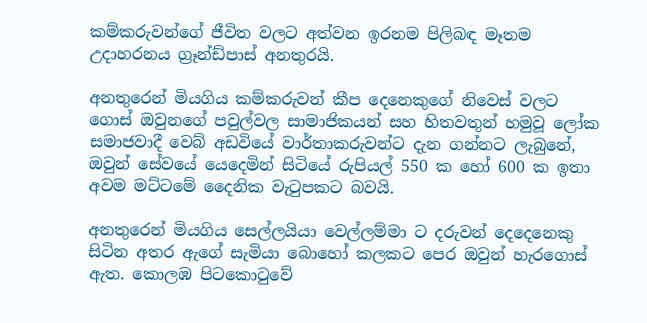කම්කරුවන්ගේ ජීවිත වලට අත්වන ඉරනම පිලිබඳ මෑතම උදාහරනය ග්‍රෑන්ඩ්පාස් අනතුරයි.

අනතුරෙන් මියගිය කම්කරුවන් කීප දෙනෙකුගේ නිවෙස් වලට ගොස් ඔවුනගේ පවුල්වල සාමාජිකයන් සහ හිතවතුන් හමුවූ ලෝක සමාජවාදී වෙබ් අඩවියේ වාර්තාකරුවන්ට දැන ගන්නට ලැබුනේ, ඔවුන් සේවයේ යෙදෙමින් සිටියේ රුපියල් 550 ක හෝ 600 ක ඉතා අවම මට්ටමේ දෛනික වැටුපකට බවයි.

අනතුරෙන් මියගිය සෙල්ලයියා වෙල්ලම්මා ට දරුවන් දෙදෙනෙකු සිටින අතර ඇගේ සැමියා බොහෝ කලකට පෙර ඔවුන් හැරගොස් ඇත. කොලඹ පිටකොටුවේ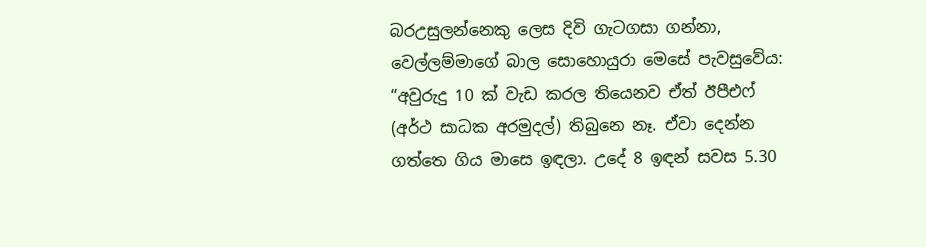බරඋසුලන්නෙකු ලෙස දිවි ගැටගසා ගන්නා, වෙල්ලම්මාගේ බාල සොහොයුරා මෙසේ පැවසුවේය: “අවුරුදු 10 ක් වැඩ කරල තියෙනව ඒත් ඊපීඑෆ් (අර්ථ සාධක අරමුදල්) තිබුනෙ නෑ. ඒවා දෙන්න ගත්තෙ ගිය මාසෙ ඉඳලා. උදේ 8 ඉඳන් සවස 5.30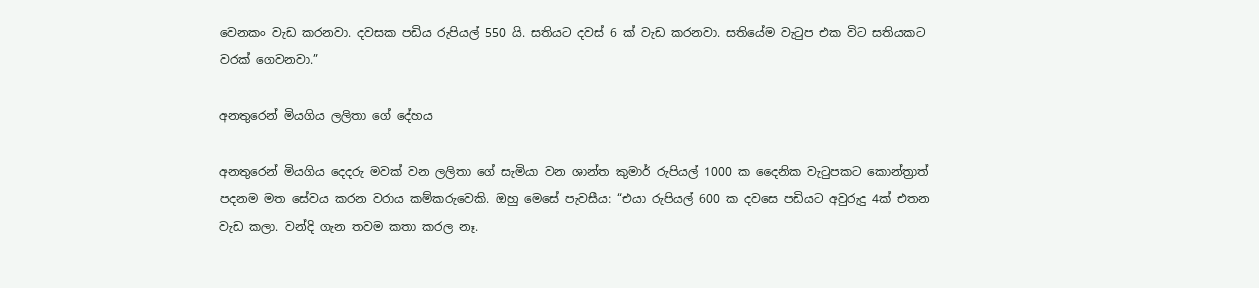වෙනකං වැඩ කරනවා. දවසක පඩිය රුපියල් 550 යි. සතියට දවස් 6 ක් වැඩ කරනවා. සතියේම වැටුප එක විට සතියකට වරක් ගෙවනවා.”

අනතුරෙන් මියගිය ලලිතා ගේ දේහය

අනතුරෙන් මියගිය දෙදරු මවක් වන ලලිතා ගේ සැමියා වන ශාන්ත කුමාර් රුපියල් 1000 ක දෛනික වැටුපකට කොන්ත්‍රාත් පදනම මත සේවය කරන වරාය කම්කරුවෙකි. ඔහු මෙසේ පැවසීය: “එයා රුපියල් 600 ක දවසෙ පඩියට අවුරුදු 4ක් එතන වැඩ කලා. වන්දි ගැන තවම කතා කරල නෑ.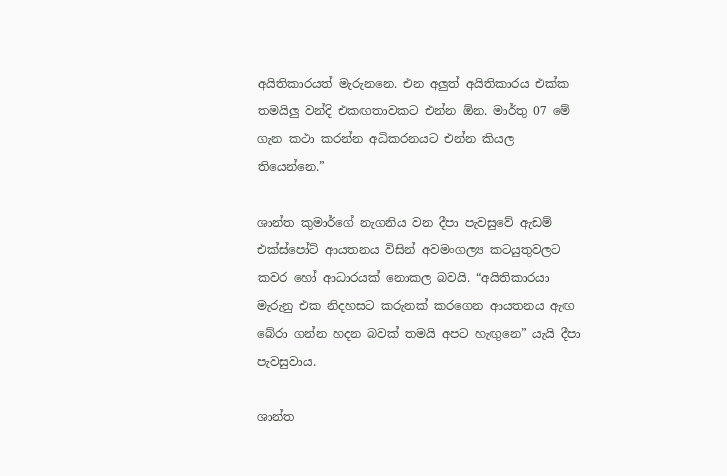අයිතිකාරයත් මැරුනනෙ. එන අලුත් අයිතිකාරය එක්ක තමයිලු වන්දි එකඟතාවකට එන්න ඕන. මාර්තු 07 මේ ගැන කථා කරන්න අධිකරනයට එන්න කියල තියෙන්නෙ.”

ශාන්ත කුමාර්ගේ නැගනිය වන දීපා පැවසුවේ ඇඩම් එක්ස්පෝට් ආයතනය විසින් අවමංගල්‍ය කටයුතුවලට කවර හෝ ආධාරයක් නොකල බවයි. “අයිතිකාරයා මැරුනු එක නිදහසට කරුනක් කරගෙන ආයතනය ඇඟ බේරා ගන්න හදන බවක් තමයි අපට හැඟුනෙ” යැයි දීපා පැවසුවාය.

ශාන්ත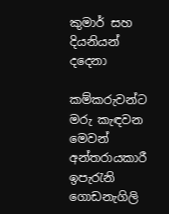කුමාර් සහ දියනියන් දදෙනා

කම්කරුවන්ට මරු කැඳවන මෙවන් අන්තරායකාරී ඉපැරැනි ගොඩනැගිලි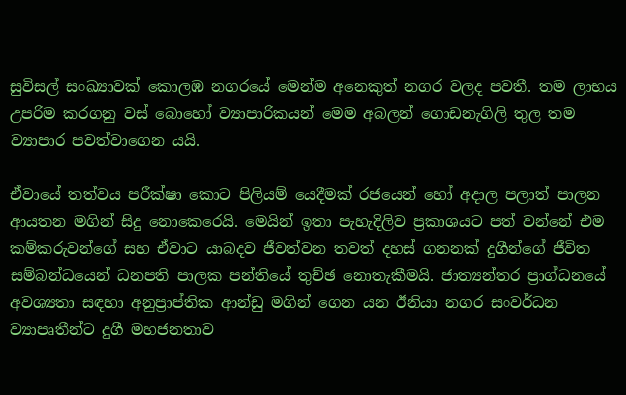සුවිසල් සංඛ්‍යාවක් කොලඹ නගරයේ මෙන්ම අනෙකුත් නගර වලද පවතී. තම ලාභය උපරිම කරගනු වස් බොහෝ ව්‍යාපාරිකයන් මෙම අබලන් ගොඩනැගිලි තුල තම ව්‍යාපාර පවත්වාගෙන යයි.

ඒවායේ තත්වය පරීක්ෂා කොට පිලියම් යෙදීමක් රජයෙන් හෝ අදාල පලාත් පාලන ආයතන මගින් සිදු නොකෙරෙයි. මෙයින් ඉතා පැහැදිලිව ප්‍රකාශයට පත් වන්නේ එම කම්කරුවන්ගේ සහ ඒවාට යාබදව ජීවත්වන තවත් දහස් ගනනක් දුගීන්ගේ ජීවිත සම්බන්ධයෙන් ධනපති පාලක පන්තියේ තුච්ඡ නොතැකීමයි. ජාත්‍යන්තර ප්‍රාග්ධනයේ අවශ්‍යතා සඳහා අනුප්‍රාප්තික ආන්ඩු මගින් ගෙන යන ඊනියා නගර සංවර්ධන ව්‍යාපෘතීන්ට දුගී මහජනතාව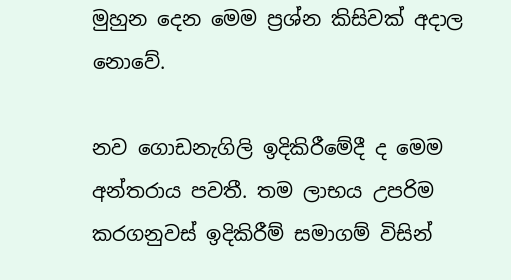මුහුන දෙන මෙම ප්‍රශ්න කිසිවක් අදාල නොවේ.

නව ගොඩනැගිලි ඉදිකිරීමේදී ද මෙම අන්තරාය පවතී. තම ලාභය උපරිම කරගනුවස් ඉදිකිරීම් සමාගම් විසින්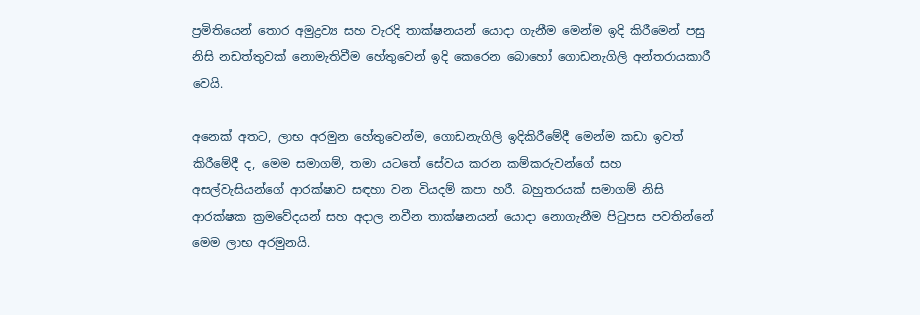ප්‍රමිතියෙන් තොර අමුද්‍රව්‍ය සහ වැරදි තාක්ෂනයන් යොදා ගැනීම මෙන්ම ඉදි කිරීමෙන් පසු නිසි නඩත්තුවක් නොමැතිවීම හේතුවෙන් ඉදි කෙරෙන බොහෝ ගොඩනැගිලි අන්තරායකාරී වෙයි.

අනෙක් අතට, ලාභ අරමුන හේතුවෙන්ම, ගොඩනැගිලි ඉදිකිරීමේදී මෙන්ම කඩා ඉවත් කිරීමේදී ද, මෙම සමාගම්, තමා යටතේ සේවය කරන කම්කරුවන්ගේ සහ අසල්වැසියන්ගේ ආරක්ෂාව සඳහා වන වියදම් කපා හරී. බහුතරයක් සමාගම් නිසි ආරක්ෂක ක්‍රමවේදයන් සහ අදාල නවීන තාක්ෂනයන් යොදා නොගැනීම පිටුපස පවතින්නේ මෙම ලාභ අරමුනයි.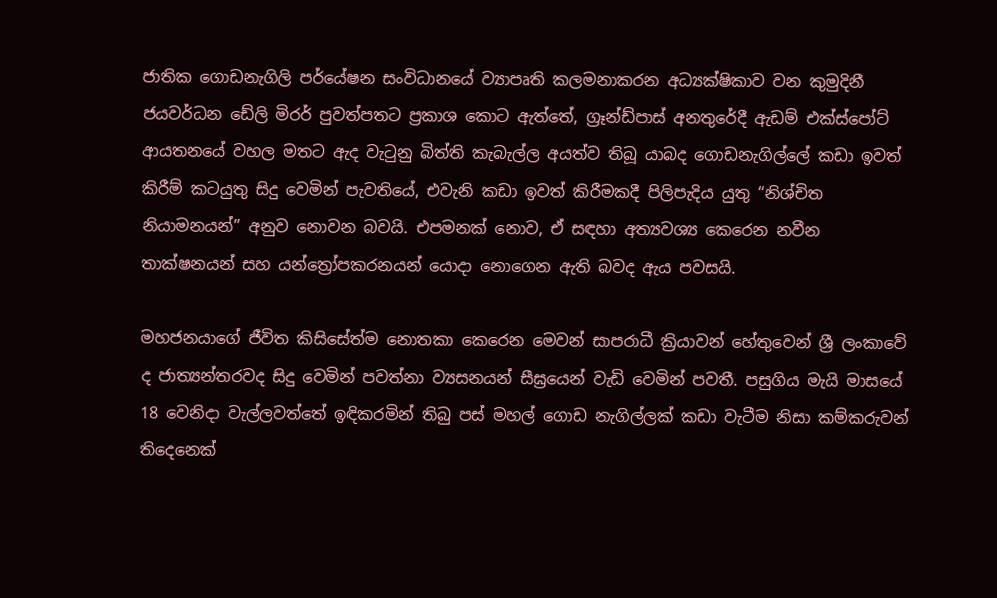ජාතික ගොඩනැගිලි පර්යේෂන සංවිධානයේ ව්‍යාපෘති කලමනාකරන අධ්‍යක්ෂිකාව වන කුමුදිනී ජයවර්ධන ඩේලි මිරර් පුවත්පතට ප්‍රකාශ කොට ඇත්තේ, ග්‍රෑන්ඩ්පාස් අනතුරේදී ඇඩම් එක්ස්පෝට් ආයතනයේ වහල මතට ඇද වැටුනු බිත්ති කැබැල්ල අයත්ව තිබූ යාබද ගොඩනැගිල්ලේ කඩා ඉවත් කිරීම් කටයුතු සිදු වෙමින් පැවතියේ, එවැනි කඩා ඉවත් කිරීමකදී පිලිපැදිය යුතු “නිශ්චිත නියාමනයන්” අනුව නොවන බවයි. එපමනක් නොව, ඒ සඳහා අත්‍යවශ්‍ය කෙරෙන නවීන තාක්ෂනයන් සහ යන්ත්‍රෝපකරනයන් යොදා නොගෙන ඇති බවද ඇය පවසයි.

මහජනයාගේ ජීවිත කිසිසේත්ම නොතකා කෙරෙන මෙවන් සාපරාධී ක්‍රියාවන් හේතුවෙන් ශ්‍රී ලංකාවේ ද ජාත්‍යන්තරවද සිදු වෙමින් පවත්නා ව්‍යසනයන් සීඝ්‍රයෙන් වැඩි වෙමින් පවතී. පසුගිය මැයි මාසයේ 18 වෙනිදා වැල්ලවත්තේ ඉඳිකරමින් තිබු පස් මහල් ගොඩ නැගිල්ලක් කඩා වැටීම නිසා කම්කරුවන් තිදෙනෙක්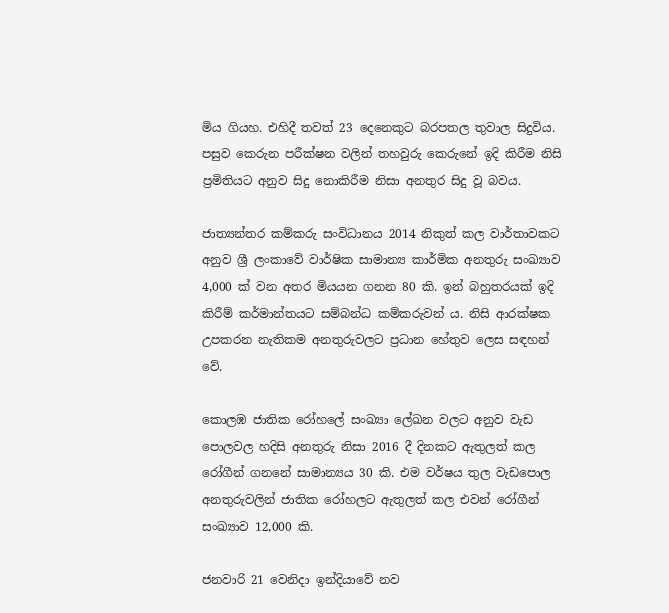මිය ගියහ. එහිදී තවත් 23 දෙනෙකුට බරපතල තුවාල සිදුවිය. පසුව කෙරුන පරීක්ෂන වලින් තහවුරු කෙරුනේ ඉදි කිරීම නිසි ප්‍රමිතියට අනුව සිදු නොකිරීම නිසා අනතුර සිදු වූ බවය.

ජාත්‍යන්තර කම්කරු සංවිධානය 2014 නිකුත් කල වාර්තාවකට අනුව ශ්‍රී ලංකාවේ වාර්ෂික සාමාන්‍ය කාර්මික අනතුරු සංඛ්‍යාව 4,000 ක් වන අතර මියයන ගනන 80 කි. ඉන් බහුතරයක් ඉදි කිරීම් කර්මාන්තයට සම්බන්ධ කම්කරුවන් ය. නිසි ආරක්ෂක උපකරන නැතිකම අනතුරුවලට ප්‍රධාන හේතුව ලෙස සඳහන් වේ.

කොලඹ ජාතික රෝහලේ සංඛ්‍යා ලේඛන වලට අනුව වැඩ පොලවල හදිසි අනතුරු නිසා 2016 දී දිනකට ඇතුලත් කල රෝගීන් ගනනේ සාමාන්‍යය 30 කි. එම වර්ෂය තුල වැඩපොල අනතුරුවලින් ජාතික රෝහලට ඇතුලත් කල එවන් රෝගීන් සංඛ්‍යාව 12,000 කි.

ජනවාරි 21 වෙනිදා ඉන්දියාවේ නව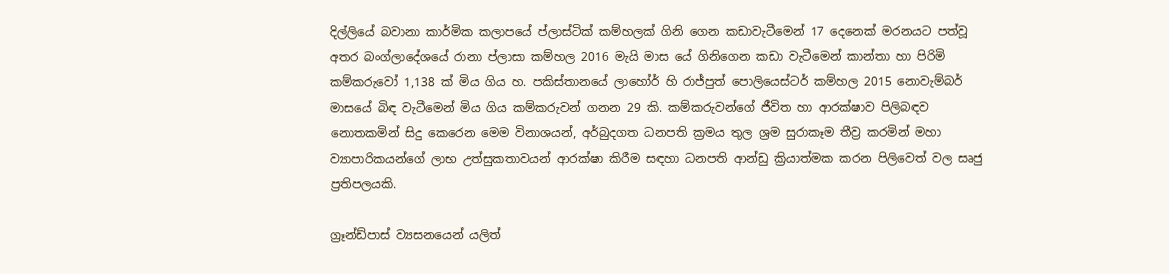දිල්ලියේ බවානා කාර්මික කලාපයේ ප්ලාස්ටික් කම්හලක් ගිනි ගෙන කඩාවැටීමෙන් 17 දෙනෙක් මරනයට පත්වූ අතර බංග්ලාදේශයේ රානා ප්ලාසා කම්හල 2016 මැයි මාස යේ ගිනිගෙන කඩා වැටීමෙන් කාන්තා හා පිරිමි කම්කරුවෝ 1,138 ක් මිය ගිය හ. පකිස්තානයේ ලාහෝර් හි රාජ්පුත් පොලියෙස්ටර් කම්හල 2015 නොවැම්බර් මාසයේ බිඳ වැටීමෙන් මිය ගිය කම්කරුවන් ගනන 29 කි. කම්කරුවන්ගේ ජීවිත හා ආරක්ෂාව පිලිබඳව නොතකමින් සිදු කෙරෙන මෙම විනාශයන්, අර්බුදගත ධනපති ක්‍රමය තුල ශ්‍රම සුරාකෑම තීව්‍ර කරමින් මහා ව්‍යාපාරිකයන්ගේ ලාභ උත්සුකතාවයන් ආරක්ෂා කිරීම සඳහා ධනපති ආන්ඩු ක්‍රියාත්මක කරන පිලිවෙත් වල සෘජු ප්‍රතිපලයකි.

ග්‍රෑන්ඩ්පාස් ව්‍යසනයෙන් යලිත්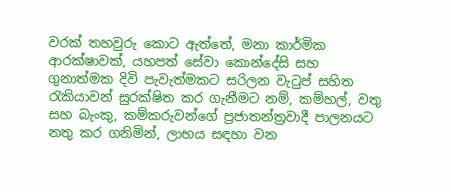වරක් තහවුරු කොට ඇත්තේ, මනා කාර්මික ආරක්ෂාවක්, යහපත් සේවා කොන්දේසි සහ ගුනාත්මක දිවි පැවැත්මකට සරිලන වැටුප් සහිත රැකියාවන් සුරක්ෂිත කර ගැනීමට නම්, කම්හල්, වතු සහ බැංකු, කම්කරුවන්ගේ ප්‍රජාතන්ත්‍රවාදී පාලනයට නතු කර ගනිමින්, ලාභය සඳහා වන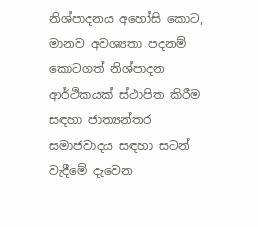නිශ්පාදනය අහෝසි කොට, මානව අවශ්‍යතා පදනම් කොටගත් නිශ්පාදන ආර්ථිකයක් ස්ථාපිත කිරීම සඳහා ජාත්‍යන්තර සමාජවාදය සඳහා සටන් වැදීමේ දැවෙන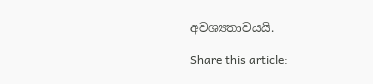අවශ්‍යතාවයයි.

Share this article: